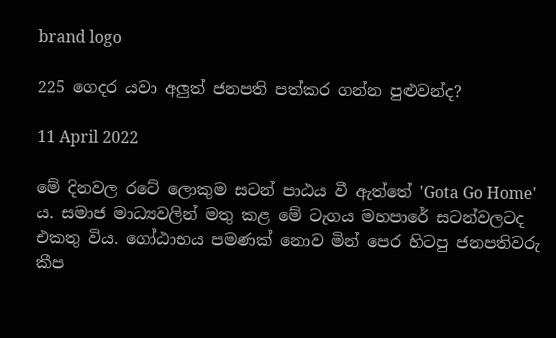brand logo

225 ගෙදර යවා අලුත් ජනපති පත්කර ගන්න පුළුවන්ද?

11 April 2022

මේ දිනවල රටේ ලොකුම සටන් පාඨය වී ඇත්තේ 'Gota Go Home' ය. සමාජ මාධ්‍යවලින් මතු කළ මේ ටැගය මහපාරේ සටන්වලටද එකතු විය. ගෝඨාභය පමණක් නොව මින් පෙර හිටපු ජනපතිවරු කීප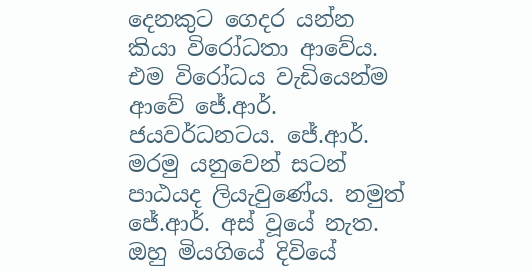දෙනකුට ගෙදර යන්න කියා විරෝධතා ආවේය. එම විරෝධය වැඩියෙන්ම ආවේ ජේ.ආර්. ජයවර්ධනටය. ජේ.ආර්. මරමු යනුවෙන් සටන් පාඨයද ලියැවුණේය. නමුත් ජේ.ආර්. අස් වූයේ නැත. ඔහු මියගියේ දිවියේ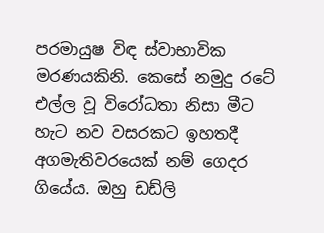පරමායුෂ විඳ ස්වාභාවික මරණයකිනි. කෙසේ නමුදු රටේ එල්ල වූ විරෝධතා නිසා මීට හැට නව වසරකට ඉහතදී අගමැතිවරයෙක් නම් ගෙදර ගියේය. ඔහු ඩඩ්ලි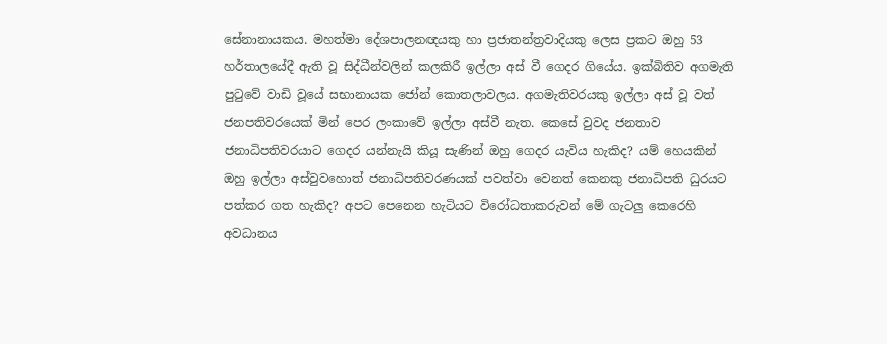සේනානායකය. මහත්මා දේශපාලනඥයකු හා ප්‍රජාතන්ත්‍රවාදියකු ලෙස ප්‍රකට ඔහු 53 හර්තාලයේදී ඇති වූ සිද්ධීන්වලින් කලකිරී ඉල්ලා අස් වී ගෙදර ගියේය. ඉක්බිතිව අගමැති පුටුවේ වාඩි වූයේ සභානායක ජෝන් කොතලාවලය. අගමැතිවරයකු ඉල්ලා අස් වූ වත් ජනපතිවරයෙක් මින් පෙර ලංකාවේ ඉල්ලා අස්වී නැත. කෙසේ වුවද ජනතාව ජනාධිපතිවරයාට ගෙදර යන්නැයි කියූ සැණින් ඔහු ගෙදර යැවිය හැකිද? යම් හෙයකින් ඔහු ඉල්ලා අස්වුවහොත් ජනාධිපතිවරණයක් පවත්වා වෙනත් කෙනකු ජනාධිපති ධුරයට පත්කර ගත හැකිද? අපට පෙනෙන හැටියට විරෝධතාකරුවන් මේ ගැටලු කෙරෙහි අවධානය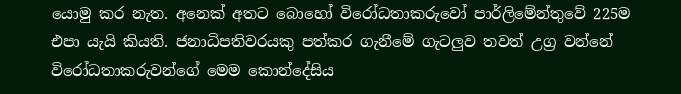යොමු කර නැත. අනෙක් අතට බොහෝ විරෝධතාකරුවෝ පාර්ලිමේන්තුවේ 225ම එපා යැයි කියති. ජනාධිපතිවරයකු පත්කර ගැනීමේ ගැටලුව තවත් උග්‍ර වන්නේ විරෝධතාකරුවන්ගේ මෙම කොන්දේසිය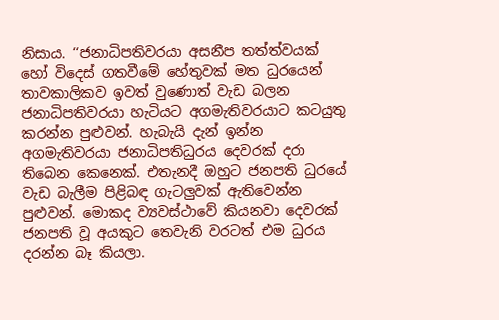නිසාය. ‘‘ජනාධිපතිවරයා අසනීප තත්ත්වයක් හෝ විදෙස් ගතවීමේ හේතුවක් මත ධුරයෙන් තාවකාලිකව ඉවත් වුණොත් වැඩ බලන ජනාධිපතිවරයා හැටියට අගමැතිවරයාට කටයුතු කරන්න පුළුවන්. හැබැයි දැන් ඉන්න අගමැතිවරයා ජනාධිපතිධුරය දෙවරක් දරා තිබෙන කෙනෙක්. එතැනදී ඔහුට ජනපති ධුරයේ වැඩ බැලීම පිළිබඳ ගැටලුවක් ඇතිවෙන්න පුළුවන්. මොකද ව්‍යවස්ථාවේ කියනවා දෙවරක් ජනපති වූ අයකුට තෙවැනි වරටත් එම ධුරය දරන්න බෑ කියලා.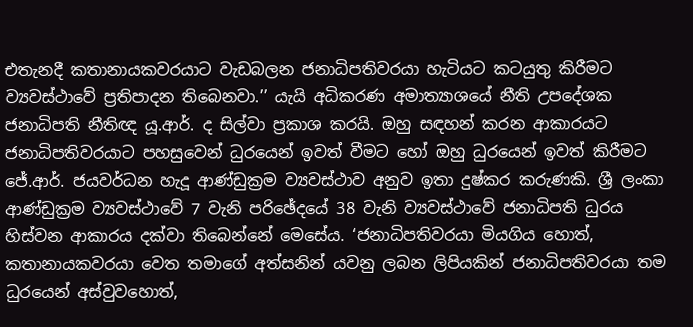එතැනදී කතානායකවරයාට වැඩබලන ජනාධිපතිවරයා හැටියට කටයුතු කිරීමට ව්‍යවස්ථාවේ ප්‍රතිපාදන තිබෙනවා.’’ යැයි අධිකරණ අමාත්‍යාශයේ නීති උපදේශක ජනාධිපති නීතිඥ යූ.ආර්. ද සිල්වා ප්‍රකාශ කරයි. ඔහු සඳහන් කරන ආකාරයට ජනාධිපතිවරයාට පහසුවෙන් ධුරයෙන් ඉවත් වීමට හෝ ඔහු ධුරයෙන් ඉවත් කිරීමට ජේ.ආර්. ජයවර්ධන හැදූ ආණ්ඩුක්‍රම ව්‍යවස්ථාව අනුව ඉතා දුෂ්කර කරුණකි. ශ්‍රී ලංකා ආණ්ඩුක්‍රම ව්‍යවස්ථාවේ 7 වැනි පරිඡේදයේ 38 වැනි ව්‍යවස්ථාවේ ජනාධිපති ධුරය හිස්වන ආකාරය දක්වා තිබෙන්නේ මෙසේය. ‘ජනාධිපතිවරයා මියගිය හොත්, කතානායකවරයා වෙත තමාගේ අත්සනින් යවනු ලබන ලිපියකින් ජනාධිපතිවරයා තම ධුරයෙන් අස්වුවහොත්,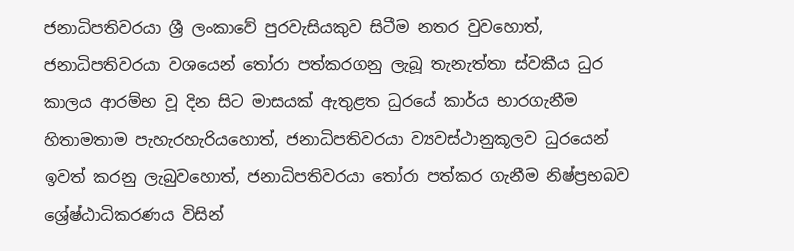ජනාධිපතිවරයා ශ්‍රී ලංකාවේ පුරවැසියකුව සිටීම නතර වුවහොත්, ජනාධිපතිවරයා වශයෙන් තෝරා පත්කරගනු ලැබූ තැනැත්තා ස්වකීය ධුර කාලය ආරම්භ වූ දින සිට මාසයක් ඇතුළත ධුරයේ කාර්ය භාරගැනීම හිතාමතාම පැහැරහැරියහොත්, ජනාධිපතිවරයා ව්‍යවස්ථානුකූලව ධුරයෙන් ඉවත් කරනු ලැබුවහොත්, ජනාධිපතිවරයා තෝරා පත්කර ගැනීම නිෂ්ප්‍රභබව ශ්‍රේෂ්ඨාධිකරණය විසින්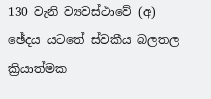130 වැනි ව්‍යවස්ථාවේ (අ) ඡේදය යටතේ ස්වකීය බලතල ක්‍රියාත්මක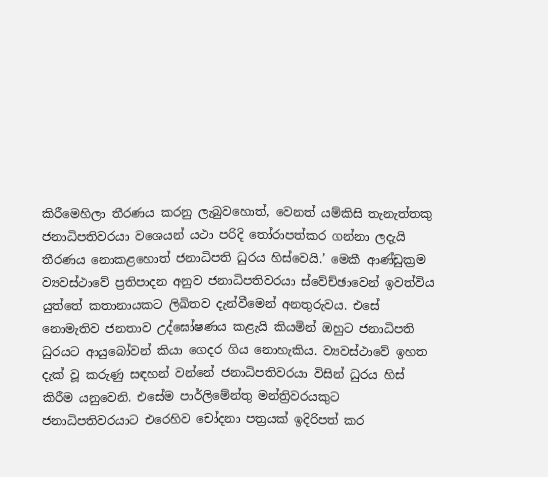කිරීමෙහිලා තීරණය කරනු ලැබුවහොත්, වෙනත් යම්කිසි තැනැත්තකු ජනාධිපතිවරයා වශ‌ෙයන් යථා පරිදි තෝරාපත්කර ගන්නා ලදැයි තීරණය නොකළහොත් ජනාධිපති ධුරය හිස්වෙයි.’ මෙකී ආණ්ඩුක්‍රම ව්‍යවස්ථාවේ ප්‍රතිපාදන අනුව ජනාධිපතිවරයා ස්වේච්ඡාවෙන් ඉවත්විය යුත්තේ කතානායකට ලිඛිතව දැන්වීමෙන් අනතුරුවය. එසේ නොමැතිව ජනතාව උද්ඝෝෂණය කළැයි කියමින් ඔහුට ජනාධිපති ධුරයට ආයුබෝවන් කියා ගෙදර ගිය නොහැකිය. ව්‍යවස්ථාවේ ඉහත දැක් වූ කරුණු සඳහන් වන්නේ ජනාධිපතිවරයා විසින් ධුරය හිස් කිරීම යනුවෙනි. එසේම පාර්ලිමේන්තු මන්ත්‍රිවරයකුට ජනාධිපතිවරයාට එරෙහිව චෝදනා පත්‍රයක් ඉදිරිපත් කර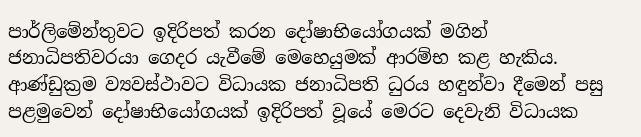පාර්ලිමේන්තුවට ඉදිරිපත් කරන දෝෂාභියෝගයක් මගින් ජනාධිපතිවරයා ගෙදර යැවීමේ මෙහෙයුමක් ආරම්භ කළ හැකිය. ආණ්ඩුක්‍රම ව්‍යවස්ථාවට විධායක ජනාධිපති ධුරය හඳුන්වා දීමෙන් පසු පළමුවෙන් දෝෂාභියෝගයක් ඉදිරිපත් වූයේ මෙරට දෙවැනි විධායක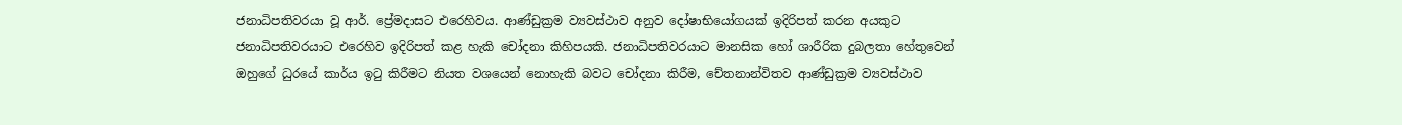ජනාධිපතිවරයා වූ ආර්. ප්‍රේමදාසට එරෙහිවය. ආණ්ඩුක්‍රම ව්‍යවස්ථාව අනුව දෝෂාභියෝගයක් ඉදිරිපත් කරන අයකුට ජනාධිපතිවරයාට එරෙහිව ඉදිරිපත් කළ හැකි චෝදනා කිහිපයකි. ජනාධිපතිවරයාට මානසික හෝ ශාරීරික දුබලතා හේතුවෙන් ඔහුගේ ධුරයේ කාර්ය ඉටු කිරීමට නියත වශයෙන් නොහැකි බවට චෝදනා කිරීම, චේතනාන්විතව ආණ්ඩුක්‍රම ව්‍යවස්ථාව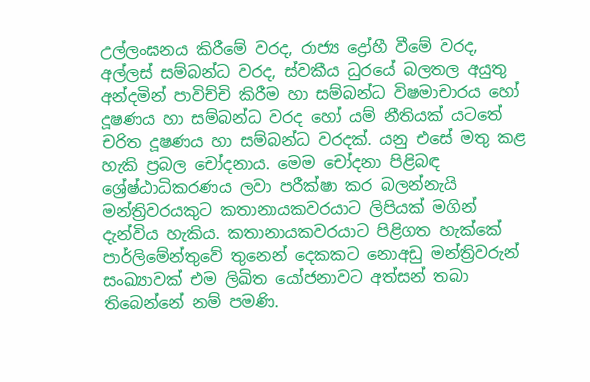උල්ලංඝනය කිරීමේ වරද, රාජ්‍ය ද්‍රෝහී වීමේ වරද, අල්ලස් සම්බන්ධ වරද, ස්වකීය ධුරයේ බලතල අයුතු අන්දමින් පාවිච්චි කිරීම හා සම්බන්ධ විෂමාචාරය හෝ දූෂණය හා සම්බන්ධ වරද හෝ යම් නීතියක් යටතේ චරිත දූෂණය හා සම්බන්ධ වරදක්. යනු එසේ මතු කළ හැකි ප්‍රබල චෝදනාය. මෙම චෝදනා පිළිබඳ ශ්‍රේෂ්ඨාධිකරණය ලවා පරීක්ෂා කර බලන්නැයි මන්ත්‍රිවරයකුට කතානායකවරයාට ලිපියක් මගින් දැන්විය හැකිය. කතානායකවරයාට පිළිගත හැක්කේ පාර්ලිමේන්තුවේ තුනෙන් දෙකකට නොඅඩු මන්ත්‍රිවරුන් සංඛ්‍යාවක් එම ලිඛිත යෝජනාවට අත්සන් තබා තිබෙන්නේ නම් පමණි.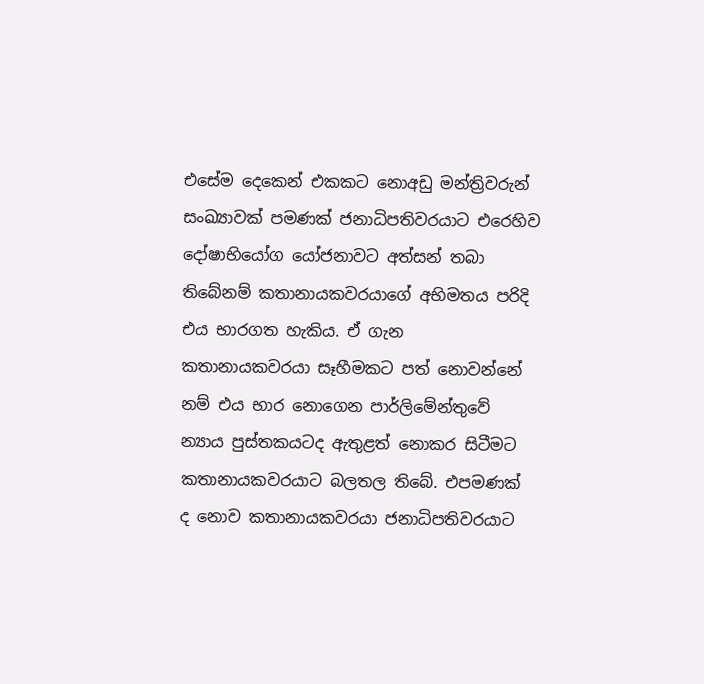එසේම දෙකෙන් එකකට නොඅඩු මන්ත්‍රිවරුන් සංඛ්‍යාවක් පමණක් ජනාධිපතිවරයාට එරෙහිව දෝෂාභියෝග යෝජනාවට අත්සන් තබා තිබේනම් කතානායකවරයාගේ අභිමතය පරිදි එය භාරගත හැකිය. ඒ ගැන කතානායකවරයා සෑහීමකට පත් නොවන්නේ නම් එය භාර නොගෙන පාර්ලිමේන්තුවේ න්‍යාය පුස්තකයටද ඇතුළත් නොකර සිටීමට කතානායකවරයාට බලතල තිබේ. එපමණක් ද නොව කතානායකවරයා ජනාධිපතිවරයාට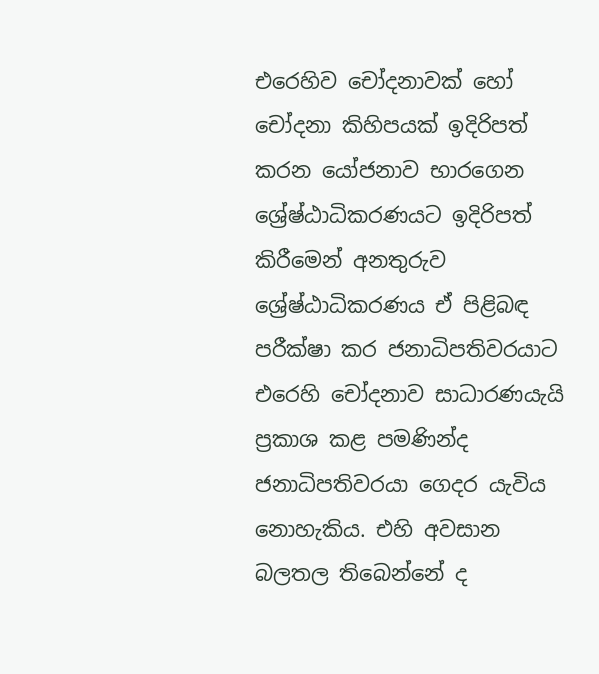එරෙහිව චෝදනාවක් හෝ චෝදනා කිහිපයක් ඉදිරිපත් කරන යෝජනාව භාරගෙන ශ්‍රේෂ්ඨාධිකරණයට ඉදිරිපත් කිරීමෙන් අනතුරුව ශ්‍රේෂ්ඨාධිකරණය ඒ පිළිබඳ පරීක්ෂා කර ජනාධිපතිවරයාට එරෙහි චෝදනාව සාධාරණයැයි ප්‍රකාශ කළ පමණින්ද ජනාධිපතිවරයා ගෙදර යැවිය නොහැකිය. එහි අවසාන බලතල තිබෙන්නේ ද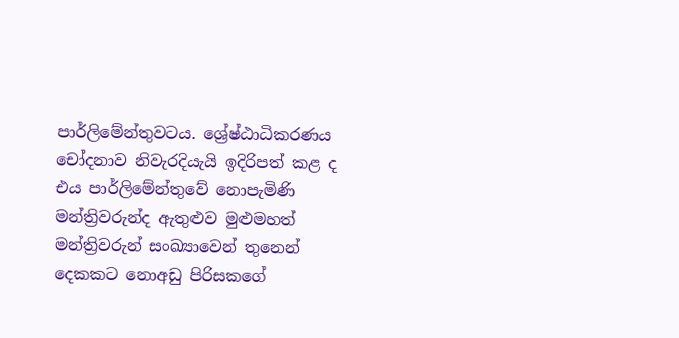පාර්ලිමේන්තුවටය. ශ්‍රේෂ්ඨාධිකරණය චෝදනාව නිවැරදියැයි ඉදිරිපත් කළ ද එය පාර්ලිමේන්තුවේ නොපැමිණි මන්ත්‍රිවරුන්ද ඇතුළුව මුළුමහත් මන්ත්‍රිවරුන් සංඛ්‍යාවෙන් තුනෙන් දෙකකට නොඅඩු පිරිසකගේ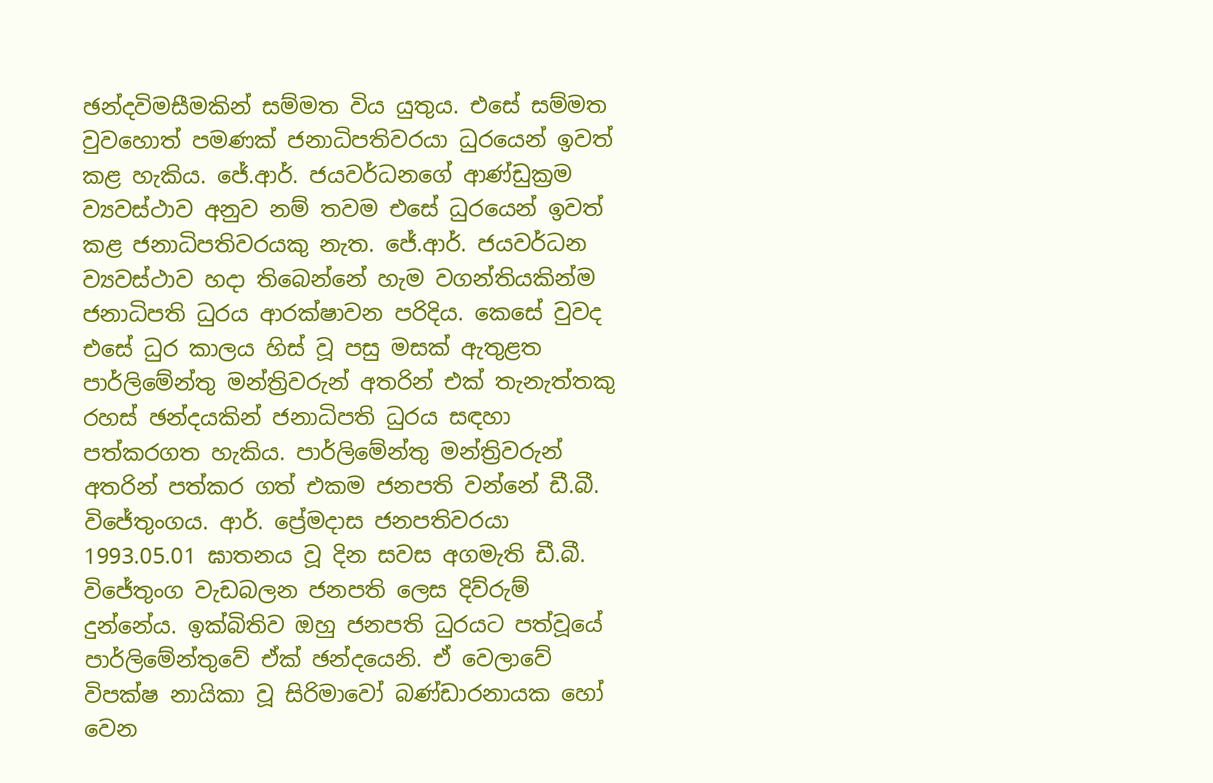ඡන්දවිමසීමකින් සම්මත විය යුතුය. එසේ සම්මත වුවහොත් පමණක් ජනාධිපතිවරයා ධුරයෙන් ඉවත් කළ හැකිය. ජේ.ආර්. ජයවර්ධනගේ ආණ්ඩුක්‍රම ව්‍යවස්ථාව අනුව නම් තවම එසේ ධුරයෙන් ඉවත් කළ ජනාධිපතිවරයකු නැත. ජේ.ආර්. ජයවර්ධන ව්‍යවස්ථාව හදා තිබෙන්නේ හැම වගන්තියකින්ම ජනාධිපති ධුරය ආරක්ෂාවන පරිදිය. කෙසේ වුවද එසේ ධුර කාලය හිස් වූ පසු මසක් ඇතුළත පාර්ලිමේන්තු මන්ත්‍රිවරුන් අතරින් එක් තැනැත්තකු රහස් ඡන්දයකින් ජනාධිපති ධුරය සඳහා පත්කරගත හැකිය. පාර්ලිමේන්තු මන්ත්‍රිවරුන් අතරින් පත්කර ගත් එකම ජනපති වන්නේ ඩී.බී. විජේතුංගය. ආර්. ප්‍රේමදාස ජනපතිවරයා 1993.05.01 ඝාතනය වූ දින සවස අගමැති ඩී.බී. විජේතුංග වැඩබලන ජනපති ලෙස දිව්රුම් දුන්නේය. ඉක්බිතිව ඔහු ජනපති ධුරයට පත්වූයේ පාර්ලිමේන්තුවේ ඒක් ඡන්දයෙනි. ඒ වෙලාවේ විපක්ෂ නායිකා වූ සිරිමාවෝ බණ්ඩාරනායක හෝ වෙන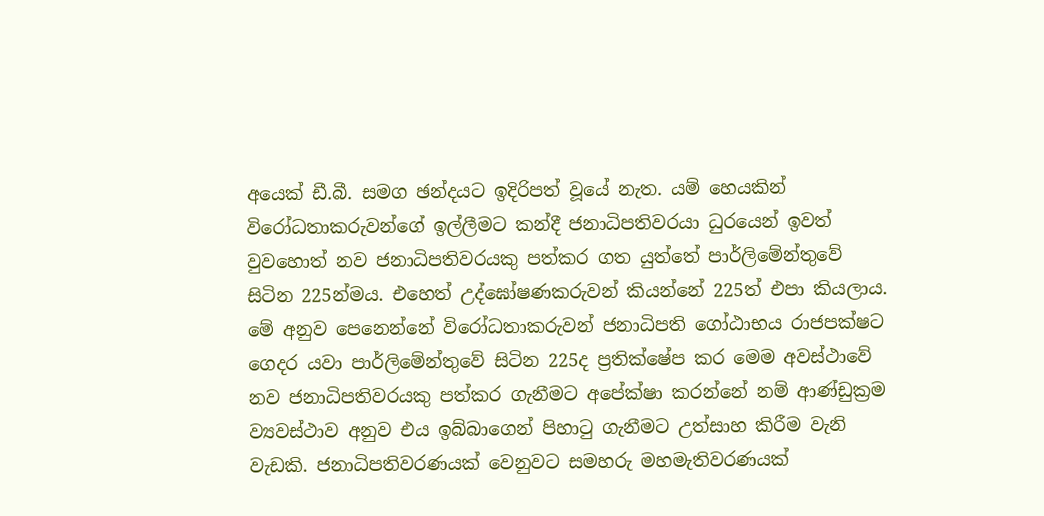අයෙක් ඩී.බී. සමග ඡන්දයට ඉදිරිපත් වූයේ නැත. යම් හෙයකින් විරෝධතාකරුවන්ගේ ඉල්ලීමට කන්දී ජනාධිපතිවරයා ධුරයෙන් ඉවත් වුවහොත් නව ජනාධිපතිවරයකු පත්කර ගත යුත්තේ පාර්ලිමේන්තුවේ සිටින 225න්මය. එහෙත් උද්ඝෝෂණකරුවන් කියන්නේ 225ත් එපා කියලාය. මේ අනුව පෙනෙන්නේ විරෝධතාකරුවන් ජනාධිපති ගෝඨාභය රාජපක්ෂට ගෙදර යවා පාර්ලිමේන්තුවේ සිටින 225ද ප්‍රතික්ෂේප කර මෙම අවස්ථාවේ නව ජනාධිපතිවරයකු පත්කර ගැනීමට අපේක්ෂා කරන්නේ නම් ආණ්ඩුක්‍රම ව්‍යවස්ථාව අනුව එය ඉබ්බාගෙන් පිහාටු ගැනීමට උත්සාහ කිරීම වැනි වැඩකි. ජනාධිපතිවරණයක් වෙනුවට සමහරු මහමැතිවරණයක්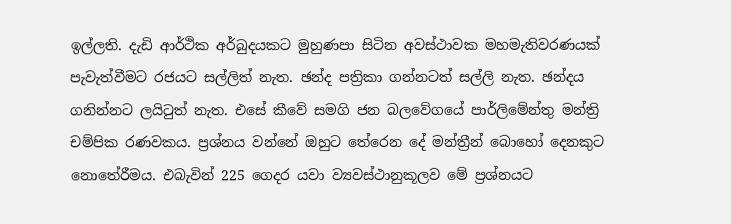ඉල්ලති. දැඩි ආර්ථික අර්බුදයකට මුහුණපා සිටින අවස්ථාවක මහමැතිවරණයක් පැවැත්වීමට රජයට සල්ලිත් නැත. ඡන්ද පත්‍රිකා ගන්නටත් සල්ලි නැත. ඡන්දය ගනින්නට ලයිටුත් නැත. එසේ කීවේ සමගි ජන බලවේගයේ පාර්ලිමේන්තු මන්ත්‍රි චම්පික රණවකය. ප්‍රශ්නය වන්නේ ඔහුට තේරෙන දේ මන්ත්‍රීන් බොහෝ දෙනකුට නොතේරීමය. එබැවින් 225 ගෙදර යවා ව්‍යවස්ථානුකූලව මේ ප්‍රශ්නයට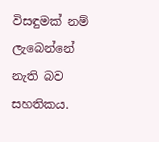විසඳුමක් නම් ලැබෙන්නේ නැති බව සහතිකය.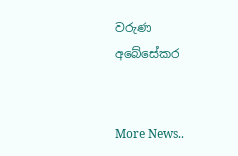වරුණ අබේසේකර


More News..